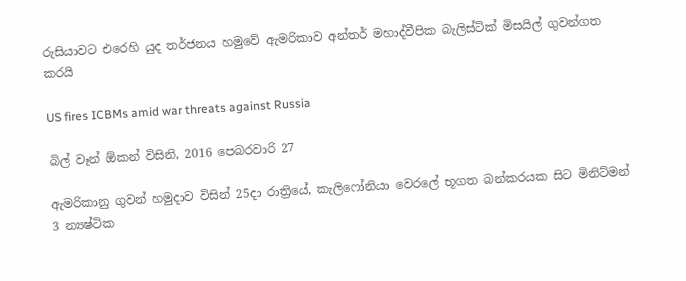රුසියාවට එරෙහි යුද තර්ජනය හමුවේ ඇමරිකාව අන්තර් මහාද්වීපික බැලිස්ටික් මිසයිල් ගුවන්ගත කරයි

US fires ICBMs amid war threats against Russia

බිල් වෑන් ඕකන් විසිනි, 2016 පෙබරවාරි 27

ඇමරිකානු ගුවන් හමුදාව විසින් 25දා රාත්‍රියේ, කැලිෆෝනියා වෙරලේ භූගත බන්කරයක සිට මිනිට්මන් 3 න්‍යෂ්ටික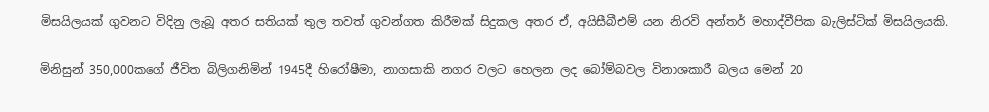මිසයිලයක් ගුවනට විදිනු ලැබූ අතර සතියක් තුල තවත් ගුවන්ගත කිරීමක් සිදුකල අතර ඒ, අයිසීබීඑම් යන නිරවි අන්තර් මහාද්වීපික බැලිස්ටික් මිසයිලයකි.

මිනිසුන් 350,000කගේ ජීවිත බිලිගනිමින් 1945දී හිරෝෂීමා, නාගසාකි නගර වලට හෙලන ලද බෝම්බවල විනාශකාරී බලය මෙන් 20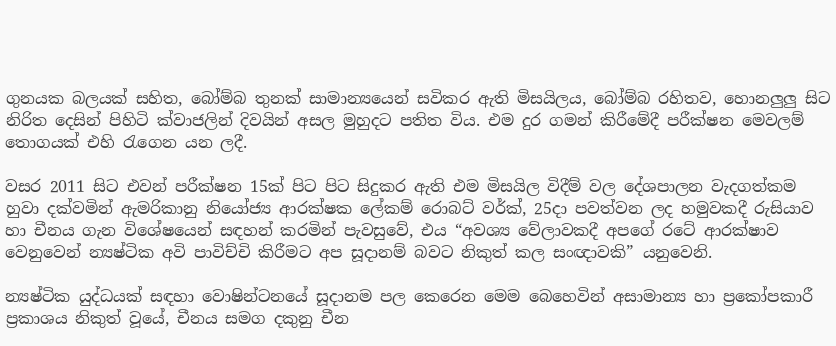ගුනයක බලයක් සහිත, බෝම්බ තුනක් සාමාන්‍යයෙන් සවිකර ඇති මිසයිලය, බෝම්බ රහිතව, හොනලුලු සිට නිරිත දෙසින් පිහිටි ක්වාජලින් දිවයින් අසල මුහුදට පතිත විය. එම දුර ගමන් කිරීමේදී පරීක්ෂන මෙවලම් තොගයක් එහි රැගෙන යන ලදී.

වසර 2011 සිට එවන් පරීක්ෂන 15ක් පිට පිට සිදුකර ඇති එම මිසයිල විදීම් වල දේශපාලන වැදගත්කම හුවා දක්වමින් ඇමරිකානු නියෝජ්‍ය ආරක්ෂක ලේකම් රොබට් වර්ක්, 25දා පවත්වන ලද හමුවකදී රුසියාව හා චීනය ගැන විශේෂයෙන් සඳහන් කරමින් පැවසුවේ, එය “අවශ්‍ය වේලාවකදී අපගේ රටේ ආරක්ෂාව වෙනුවෙන් න්‍යෂ්ටික අවි පාවිච්චි කිරීමට අප සූදානම් බවට නිකුත් කල සංඥාවකි” යනුවෙනි.

න්‍යෂ්ටික යුද්ධයක් සඳහා වොෂින්ටනයේ සූදානම පල කෙරෙන මෙම බෙහෙවින් අසාමාන්‍ය හා ප්‍රකෝපකාරී ප්‍රකාශය නිකුත් වූයේ, චීනය සමග දකුනු චීන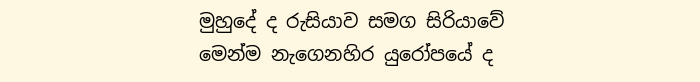මුහුදේ ද රුසියාව සමග සිරියාවේ මෙන්ම නැගෙනහිර යුරෝපයේ ද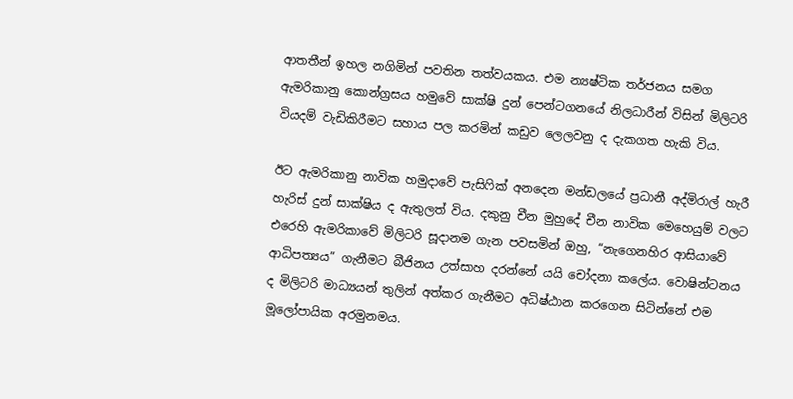ආතතීන් ඉහල නගිමින් පවතින තත්වයකය. එම න්‍යෂ්ටික තර්ජනය සමග ඇමරිකානු කොන්ග්‍රසය හමුවේ සාක්ෂි දුන් පෙන්ටගනයේ නිලධාරීන් විසින් මිලිටරි වියදම් වැඩිකිරීමට සහාය පල කරමින් කඩුව ලෙලවනු ද දැකගත හැකි විය.

ඊට ඇමරිකානු නාවික හමුදාවේ පැසිෆික් අනදෙන මන්ඩලයේ ප්‍රධානී අද්මිරාල් හැරී හැරිස් දුන් සාක්ෂිය ද ඇතුලත් විය. දකුනු චීන මුහුදේ චීන නාවික මෙහෙයුම් වලට එරෙහි ඇමරිකාවේ මිලිටරි සූදානම ගැන පවසමින් ඔහු, “නැගෙනහිර ආසියාවේ ආධිපත්‍යය” ගැනීමට බීජිනය උත්සාහ දරන්නේ යයි චෝදනා කලේය. වොෂින්ටනය ද මිලිටරි මාධ්‍යයන් තුලින් අත්කර ගැනීමට අධිෂ්ඨාන කරගෙන සිටින්නේ එම මූලෝපායික අරමුනමය.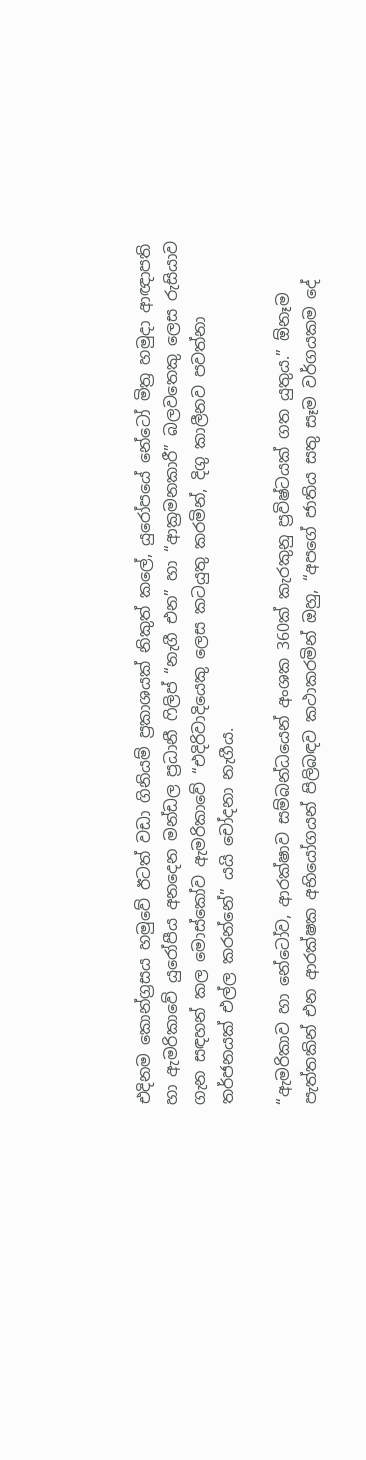එදිනම කොන්ග්‍රසය හමුවේ ඊටත් වඩා ගිනියම් ප්‍රකාශයක් නිකුත් කලේ, යුරෝපයේ නේටෝ මිත්‍ර හමුදා ආඥාපති හා ඇමරිකාවේ යුරෝපීය අනදෙන මන්ඩල ප්‍රධානී ෆිලිප් “නැගී එන” හා “ආක්‍රමනකාරී” බලවතෙකු ලෙස රුසියාව ගැන සඳහන් කල මොස්කෝව ඇමරිකාවේ “එදිරිවාදියෙකු ලෙස කටයුතු කරමින්, දිගු කාලීනව පවත්නා තර්ජනයක් එල්ල කරන්නේ” යයි චෝදනා නැගීය.

“ඇමරිකාව හා නේටෝව, ආරක්ෂාව සම්බන්ධයෙන් අංශක 360ක් කැරකුනු ප්‍රවිෂ්ටයක් ගත යුතුය.” ඕනෑම පැත්තකින් එන ආරක්ෂක අභියෝගයන් පිලිබඳව කථාකරමින් ඔහු, “අපගේ ජාතිය සතු සෑම වර්ගයකම දේ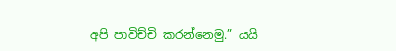අපි පාවිච්චි කරන්නෙමු.” යයි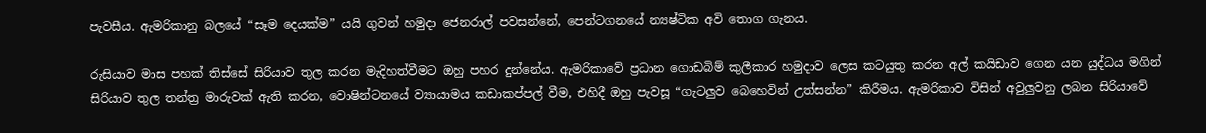පැවසීය. ඇමරිකානු බලයේ “සෑම දෙයක්ම” යයි ගුවන් හමුදා ජෙනරාල් පවසන්නේ, පෙන්ටගනයේ න්‍යෂ්ටික අවි තොග ගැනය.

රුසියාව මාස පහක් තිස්සේ සිරියාව තුල කරන මැදිහත්වීමට ඔහු පහර දුන්නේය. ඇමරිකාවේ ප්‍රධාන ගොඩබිම් කුලීකාර හමුදාව ලෙස කටයුතු කරන අල් කයිඩාව ගෙන යන යුද්ධය මගින් සිරියාව තුල තන්ත්‍ර මාරුවක් ඇති කරන, වොෂින්ටනයේ ව්‍යායාමය කඩාකප්පල් වීම, එහිදී ඔහු පැවසූ “ගැටලුව බෙහෙවින් උත්සන්න” කිරීමය. ඇමරිකාව විසින් අවුලුවනු ලබන සිරියාවේ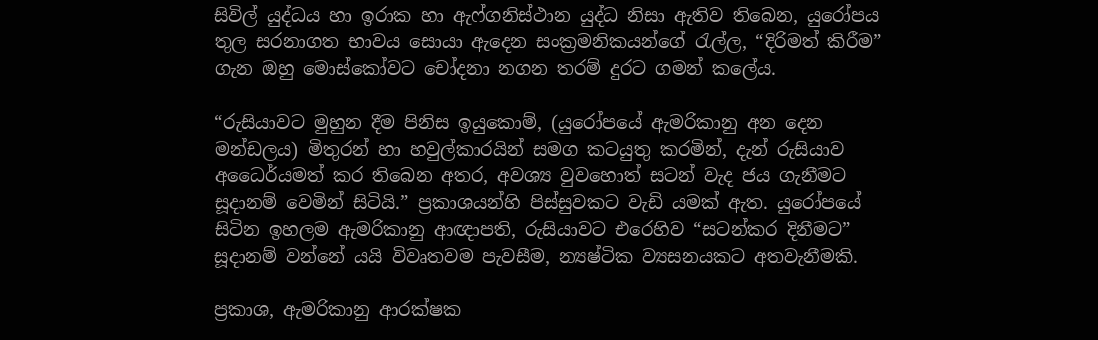සිවිල් යුද්ධය හා ඉරාක හා ඇෆ්ගනිස්ථාන යුද්ධ නිසා ඇතිව තිබෙන, යුරෝපය තුල සරනාගත භාවය සොයා ඇදෙන සංක්‍රමනිකයන්ගේ රැල්ල, “දිරිමත් කිරීම” ගැන ඔහු මොස්කෝවට චෝදනා නගන තරම් දුරට ගමන් කලේය.

“රුසියාවට මුහුන දීම පිනිස ඉයුකොම්, (යුරෝපයේ ඇමරිකානු අන දෙන මන්ඩලය) මිතුරන් හා හවුල්කාරයින් සමග කටයුතු කරමින්, දැන් රුසියාව අධෛර්යමත් කර තිබෙන අතර, අවශ්‍ය වුවහොත් සටන් වැද ජය ගැනීමට සූදානම් වෙමින් සිටියි.” ප්‍රකාශයන්හි පිස්සුවකට වැඩි යමක් ඇත. යුරෝපයේ සිටින ඉහලම ඇමරිකානු ආඥාපති, රුසියාවට එරෙහිව “සටන්කර දිනීමට” සූදානම් වන්නේ යයි විවෘතවම පැවසීම, න්‍යෂ්ටික ව්‍යසනයකට අතවැනීමකි.

ප්‍රකාශ, ඇමරිකානු ආරක්ෂක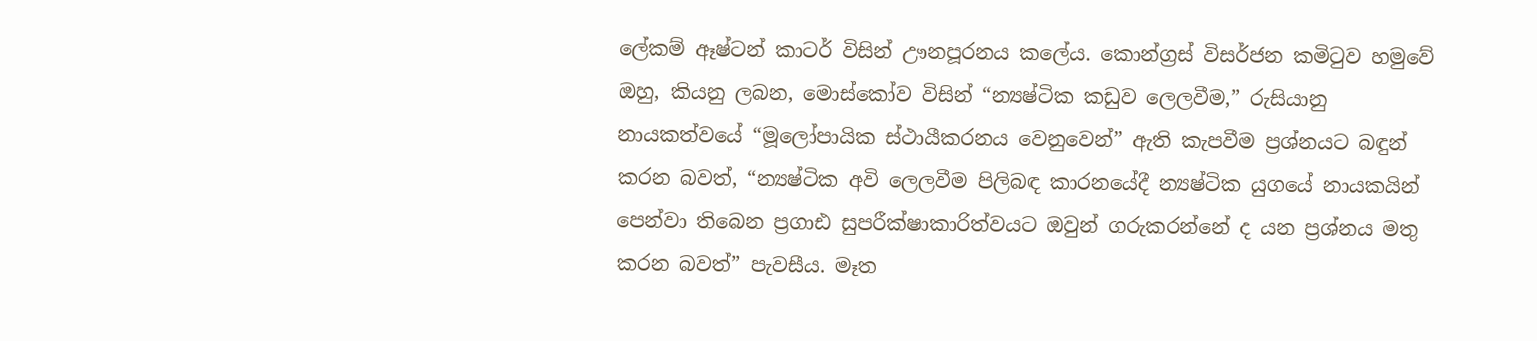ලේකම් ඈෂ්ටන් කාටර් විසින් ඌනපූරනය කලේය. කොන්ග්‍රස් විසර්ජන කමිටුව හමුවේ ඔහු, කියනු ලබන, මොස්කෝව විසින් “න්‍යෂ්ටික කඩුව ලෙලවීම,” රුසියානු නායකත්වයේ “මූලෝපායික ස්ථායීකරනය වෙනුවෙන්” ඇති කැපවීම ප්‍රශ්නයට බඳුන් කරන බවත්, “න්‍යෂ්ටික අවි ලෙලවීම පිලිබඳ කාරනයේදී න්‍යෂ්ටික යුගයේ නායකයින් පෙන්වා තිබෙන ප්‍රගාඪ සුපරීක්ෂාකාරිත්වයට ඔවුන් ගරුකරන්නේ ද යන ප්‍රශ්නය මතු කරන බවත්” පැවසීය. මෑත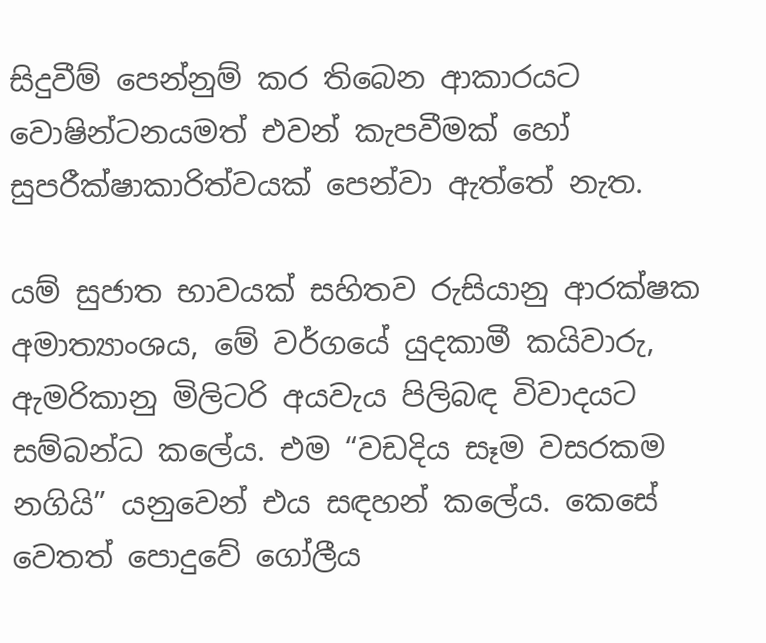සිදුවීම් පෙන්නුම් කර තිබෙන ආකාරයට වොෂින්ටනයමත් එවන් කැපවීමක් හෝ සුපරීක්ෂාකාරිත්වයක් පෙන්වා ඇත්තේ නැත.

යම් සුජාත භාවයක් සහිතව රුසියානු ආරක්ෂක අමාත්‍යාංශය, මේ වර්ගයේ යුදකාමී කයිවාරු, ඇමරිකානු මිලිටරි අයවැය පිලිබඳ විවාදයට සම්බන්ධ කලේය. එම “වඩදිය සෑම වසරකම නගියි” යනුවෙන් එය සඳහන් කලේය. කෙසේ වෙතත් පොදුවේ ගෝලීය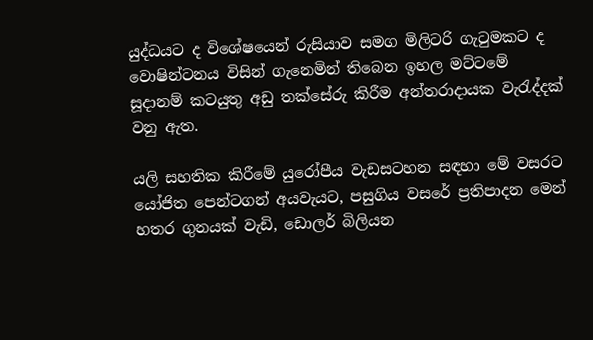යුද්ධයට ද විශේෂයෙන් රුසියාව සමග මිලිටරි ගැටුමකට ද වොෂින්ටනය විසින් ගැනෙමින් තිබෙන ඉහල මට්ටමේ සූදානම් කටයුතු අඩු තක්සේරු කිරීම අන්තරාදායක වැරැද්දක් වනු ඇත.

යලි සහතික කිරීමේ යුරෝපීය වැඩසටහන සඳහා මේ වසරට යෝජිත පෙන්ටගන් අයවැයට, පසුගිය වසරේ ප්‍රතිපාදන මෙන් හතර ගුනයක් වැඩි, ඩොලර් බිලියන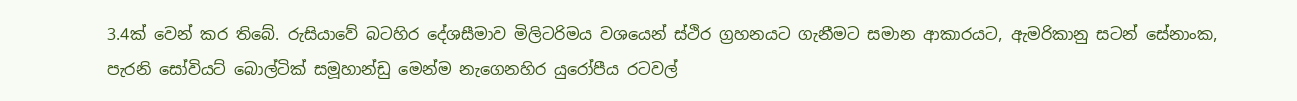3.4ක් වෙන් කර තිබේ. රුසියාවේ බටහිර දේශසීමාව මිලිටරිමය වශයෙන් ස්ථිර ග්‍රහනයට ගැනීමට සමාන ආකාරයට, ඇමරිකානු සටන් සේනාංක, පැරනි සෝවියට් බොල්ටික් සමූහාන්ඩු මෙන්ම නැගෙනහිර යුරෝපීය රටවල්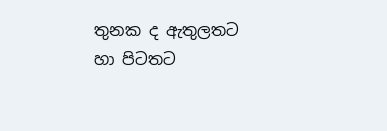තුනක ද ඇතුලතට හා පිටතට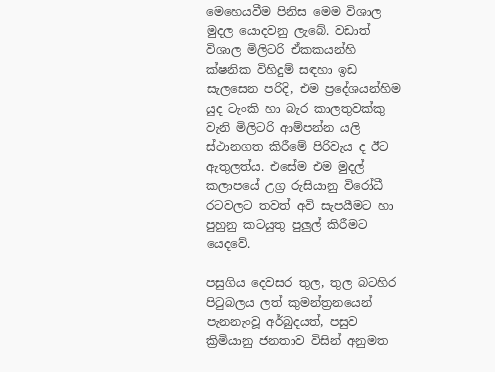මෙහෙයවීම පිනිස මෙම විශාල මුදල යොදවනු ලැබේ. වඩාත් විශාල මිලිටරි ඒකකයන්හි ක්ෂනික විහිදුම් සඳහා ඉඩ සැලසෙන පරිදි, එම ප්‍රදේශයන්හිම යුද ටැංකි හා බැර කාලතුවක්කු වැනි මිලිටරි ආම්පන්න යලි ස්ථානගත කිරීමේ පිරිවැය ද ඊට ඇතුලත්ය. එසේම එම මුදල් කලාපයේ උග්‍ර රුසියානු විරෝධී රටවලට තවත් අවි සැපයීමට හා පුහුනු කටයුතු පුලුල් කිරීමට යෙදවේ.

පසුගිය දෙවසර තුල, තුල බටහිර පිටුබලය ලත් කුමන්ත්‍රනයෙන් පැනනැංවූ අර්බුදයත්, පසුව ක්‍රිමියානු ජනතාව විසින් අනුමත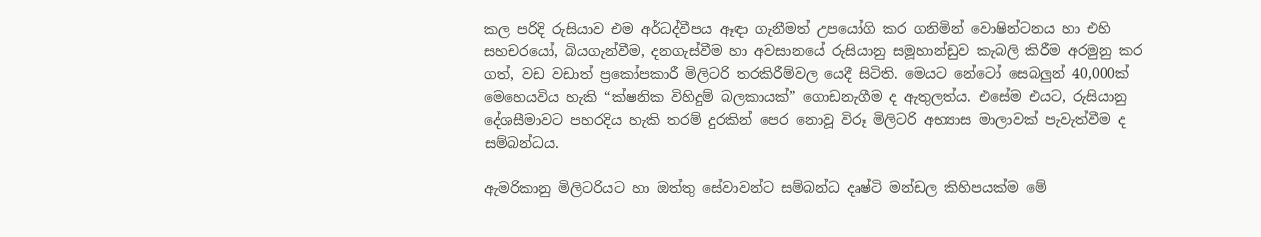කල පරිදි රුසියාව එම අර්ධද්වීපය ඈඳා ගැනීමත් උපයෝගි කර ගනිමින් වොෂින්ටනය හා එහි සහචරයෝ, බියගැන්වීම, දනගැස්වීම හා අවසානයේ රුසියානු සමූහාන්ඩුව කැබලි කිරීම අරමුනු කර ගත්, වඩ වඩාත් ප්‍රකෝපකාරී මිලිටරි තරකිරීම්වල යෙදී සිටිති. මෙයට නේටෝ සෙබලුන් 40,000ක් මෙහෙයවිය හැකි “ක්ෂනික විහිදුම් බලකායක්” ගොඩනැගීම ද ඇතුලත්ය. එසේම එයට, රුසියානු දේශසීමාවට පහරදිය හැකි තරම් දුරකින් පෙර නොවූ විරූ මිලිටරි අභ්‍යාස මාලාවක් පැවැත්වීම ද සම්බන්ධය.

ඇමරිකානු මිලිටරියට හා ඔත්තු සේවාවන්ට සම්බන්ධ දෘෂ්ටි මන්ඩල කිහිපයක්ම මේ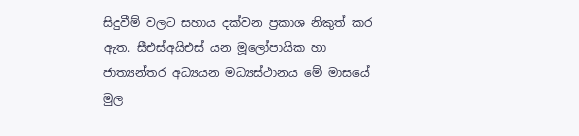සිදුවීම් වලට සහාය දක්වන ප්‍රකාශ නිකුත් කර ඇත. සීඑස්අයිඑස් යන මූලෝපායික හා ජාත්‍යන්තර අධ්‍යයන මධ්‍යස්ථානය මේ මාසයේ මුල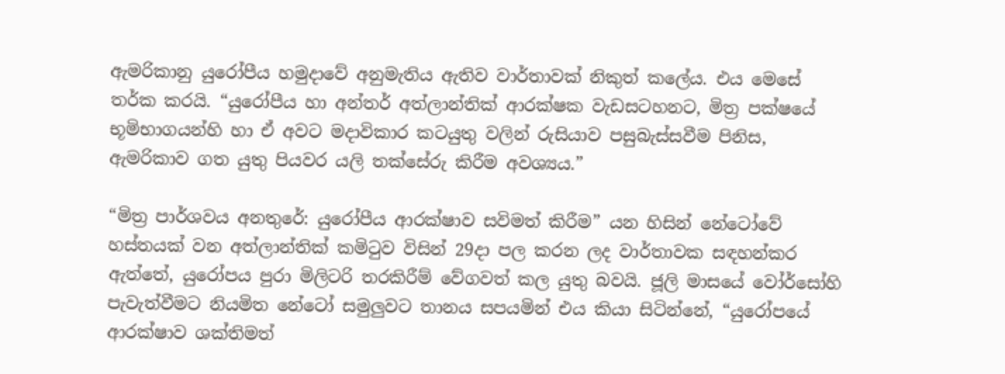ඇමරිකානු යුරෝපීය හමුදාවේ අනුමැතිය ඇතිව වාර්තාවක් නිකුත් කලේය. එය මෙසේ තර්ක කරයි. “යුරෝපීය හා අන්තර් අත්ලාන්තික් ආරක්ෂක වැඩසටහනට, මිත්‍ර පක්ෂයේ භූමිභාගයන්හි හා ඒ අවට මදාවිකාර කටයුතු වලින් රුසියාව පසුබැස්සවීම පිනිස, ඇමරිකාව ගත යුතු පියවර යලි තක්සේරු කිරීම අවශ්‍යය.”

“මිත්‍ර පාර්ශවය අනතුරේ: යුරෝපීය ආරක්ෂාව සවිමත් කිරීම” යන හිසින් නේටෝවේ හස්තයක් වන අත්ලාන්තික් කමිටුව විසින් 29දා පල කරන ලද වාර්තාවක සඳහන්කර ඇත්තේ, යුරෝපය පුරා මිලිටරි තරකිරීම් වේගවත් කල යුතු බවයි. ජූලි මාසයේ වෝර්සෝහි පැවැත්වීමට නියමිත නේටෝ සමුලුවට තානය සපයමින් එය කියා සිටින්නේ, “යුරෝපයේ ආරක්ෂාව ශක්තිමත්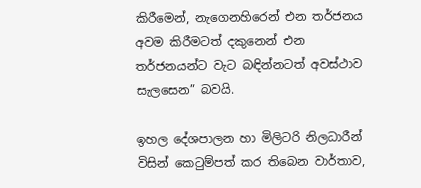කිරීමෙන්, නැගෙනහිරෙන් එන තර්ජනය අවම කිරීමටත් දකුනෙන් එන තර්ජනයන්ට වැට බඳින්නටත් අවස්ථාව සැලසෙන” බවයි.

ඉහල දේශපාලන හා මිලිටරි නිලධාරීන් විසින් කෙටුම්පත් කර තිබෙන වාර්තාව,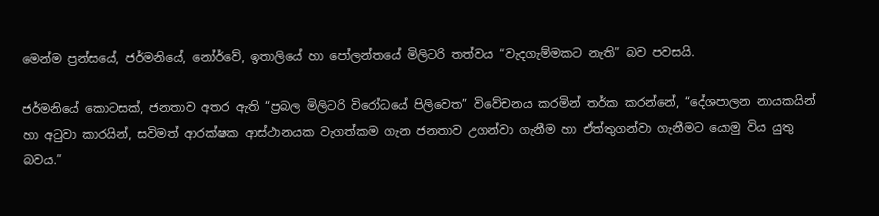මෙන්ම ප්‍රන්සයේ, ජර්මනියේ, නෝර්වේ, ඉතාලියේ හා පෝලන්තයේ මිලිටරි තත්වය “වැදගැම්මකට නැති” බව පවසයි.

ජර්මනියේ කොටසක්, ජනතාව අතර ඇති “ප්‍රබල මිලිටරි විරෝධයේ පිලිවෙත” විවේචනය කරමින් තර්ක කරන්නේ, “දේශපාලන නායකයින් හා අටුවා කාරයින්, සවිමත් ආරක්ෂක ආස්ථානයක වැගත්කම ගැන ජනතාව උගන්වා ගැනීම හා ඒත්තුගන්වා ගැනීමට යොමු විය යුතු බවය.”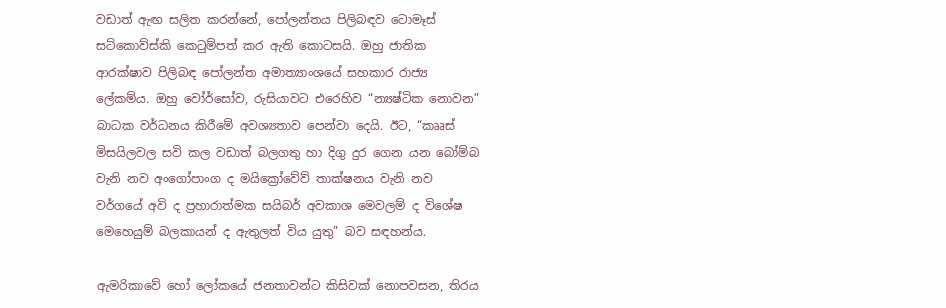වඩාත් ඇඟ සලිත කරන්නේ, පෝලන්තය පිලිබඳව ටොමෑස් සට්කොව්ස්කි කෙටුම්පත් කර ඇති කොටසයි. ඔහු ජාතික ආරක්ෂාව පිලිබඳ පෝලන්ත අමාත්‍යාංශයේ සහකාර රාජ්‍ය ලේකම්ය. ඔහු වෝර්සෝව, රුසියාවට එරෙහිව “න්‍යෂ්ටික නොවන” බාධක වර්ධනය කිරීමේ අවශ්‍යතාව පෙන්වා දෙයි. ඊට, “කෲස් මිසයිලවල සවි කල වඩාත් බලගතු හා දිගු දුර ගෙන යන බෝම්බ වැනි නව අංගෝපාංග ද මයික්‍රෝවේව් තාක්ෂනය වැනි නව වර්ගයේ අවි ද ප්‍රහාරාත්මක සයිබර් අවකාශ මෙවලම් ද විශේෂ මෙහෙයුම් බලකායන් ද ඇතුලත් විය යුතු” බව සඳහන්ය.

ඇමරිකාවේ හෝ ලෝකයේ ජනතාවන්ට කිසිවක් නොපවසන, තිරය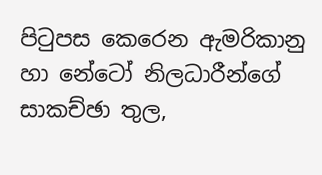පිටුපස කෙරෙන ඇමරිකානු හා නේටෝ නිලධාරීන්ගේ සාකච්ඡා තුල,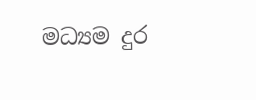මධ්‍යම දුර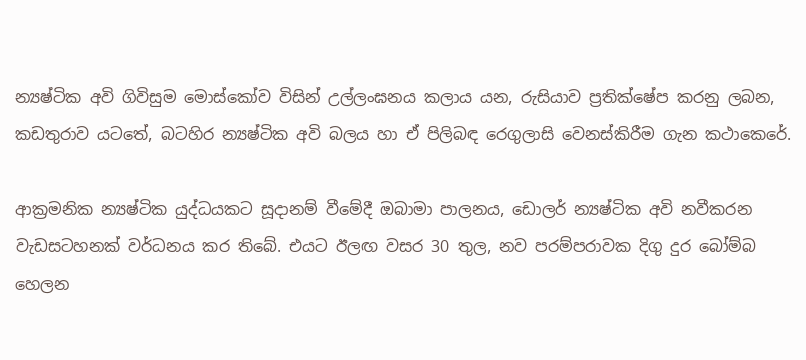න්‍යෂ්ටික අවි ගිවිසුම මොස්කෝව විසින් උල්ලංඝනය කලාය යන, රුසියාව ප්‍රතික්ෂේප කරනු ලබන, කඩතුරාව යටතේ, බටහිර න්‍යෂ්ටික අවි බලය හා ඒ පිලිබඳ රෙගුලාසි වෙනස්කිරීම ගැන කථාකෙරේ.

ආක්‍රමනික න්‍යෂ්ටික යුද්ධයකට සූදානම් වීමේදී ඔබාමා පාලනය, ඩොලර් න්‍යෂ්ටික අවි නවීකරන වැඩසටහනක් වර්ධනය කර තිබේ. එයට ඊලඟ වසර 30 තුල, නව පරම්පරාවක දිගු දුර බෝම්බ හෙලන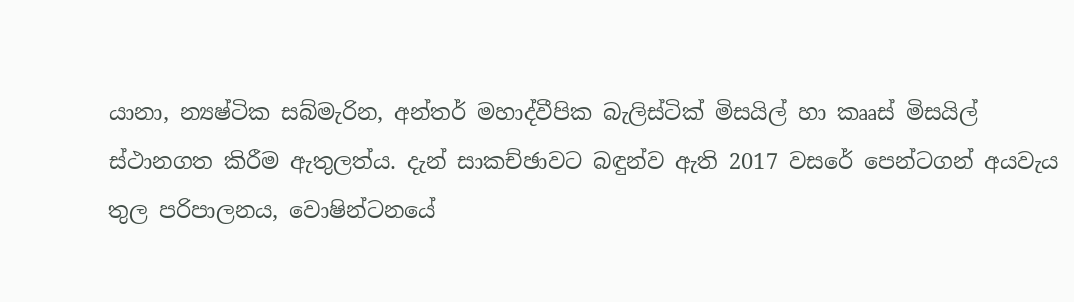යානා, න්‍යෂ්ටික සබ්මැරින, අන්තර් මහාද්වීපික බැලිස්ටික් මිසයිල් හා කෲස් මිසයිල් ස්ථානගත කිරීම ඇතුලත්ය. දැන් සාකච්ඡාවට බඳුන්ව ඇති 2017 වසරේ පෙන්ටගන් අයවැය තුල පරිපාලනය, වොෂින්ටනයේ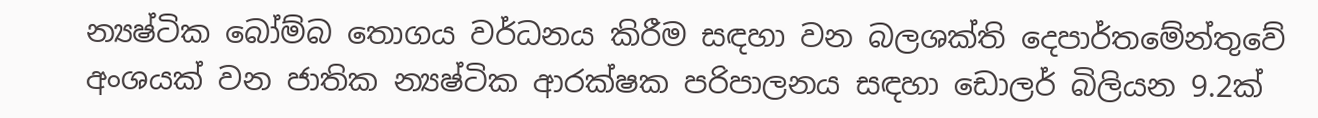න්‍යෂ්ටික බෝම්බ තොගය වර්ධනය කිරීම සඳහා වන බලශක්ති දෙපාර්තමේන්තුවේ අංශයක් වන ජාතික න්‍යෂ්ටික ආරක්ෂක පරිපාලනය සඳහා ඩොලර් බිලියන 9.2ක්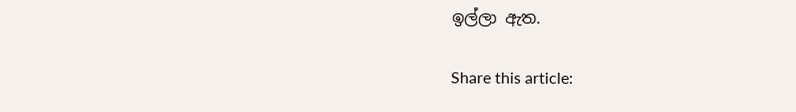ඉල්ලා ඇත.

Share this article: